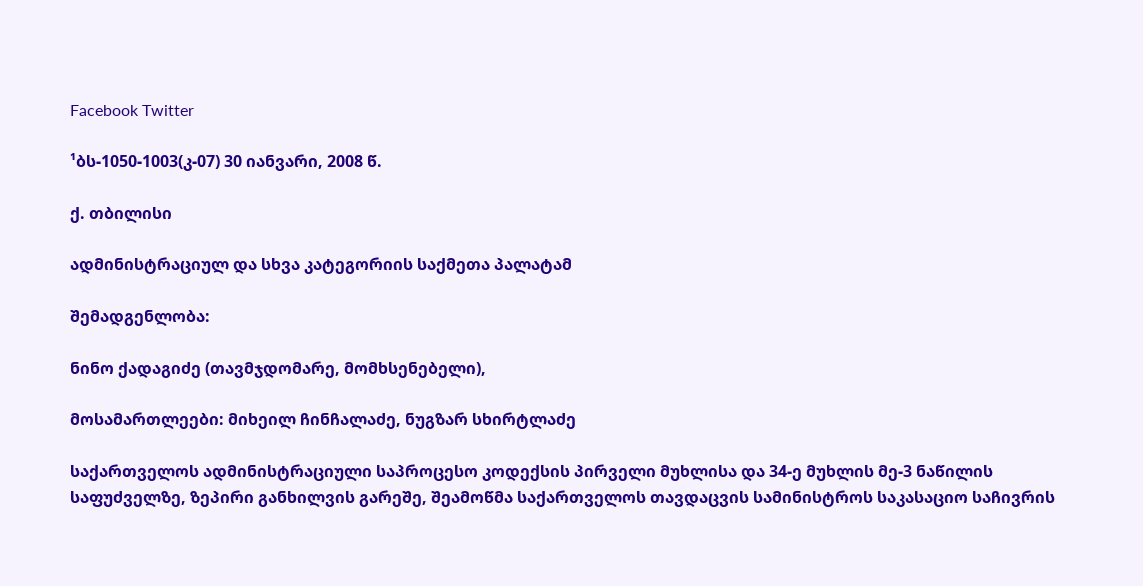Facebook Twitter

¹ბს-1050-1003(კ-07) 30 იანვარი, 2008 წ.

ქ. თბილისი

ადმინისტრაციულ და სხვა კატეგორიის საქმეთა პალატამ

შემადგენლობა:

ნინო ქადაგიძე (თავმჯდომარე, მომხსენებელი),

მოსამართლეები: მიხეილ ჩინჩალაძე, ნუგზარ სხირტლაძე

საქართველოს ადმინისტრაციული საპროცესო კოდექსის პირველი მუხლისა და 34-ე მუხლის მე-3 ნაწილის საფუძველზე, ზეპირი განხილვის გარეშე, შეამოწმა საქართველოს თავდაცვის სამინისტროს საკასაციო საჩივრის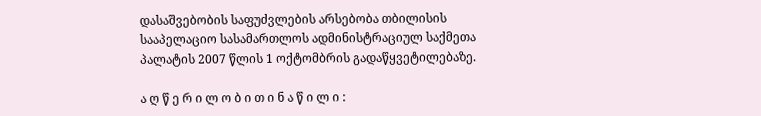დასაშვებობის საფუძვლების არსებობა თბილისის სააპელაციო სასამართლოს ადმინისტრაციულ საქმეთა პალატის 2007 წლის 1 ოქტომბრის გადაწყვეტილებაზე.

ა ღ წ ე რ ი ლ ო ბ ი თ ი ნ ა წ ი ლ ი :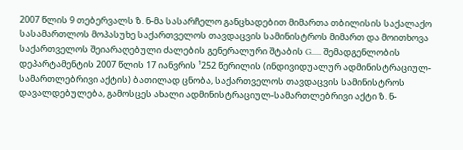2007 წლის 9 თებერვალს ზ. ნ-მა სასარჩელო განცხადებით მიმართა თბილისის საქალაქო სასამართლოს მოპასუხე საქართველოს თავდაცვის სამინისტროს მიმართ და მოითხოვა საქართველოს შეიარაღებული ძალების გენერალური შტაბის G..... შემადგენლობის დეპარტამენტის 2007 წლის 17 იანვრის ¹252 წერილის (ინდივიდუალურ ადმინისტრაციულ-სამართლებრივი აქტის) ბათილად ცნობა, საქართველოს თავდაცვის სამინისტროს დავალდებულება, გამოსცეს ახალი ადმინისტრაციულ-სამართლებრივი აქტი ზ. ნ-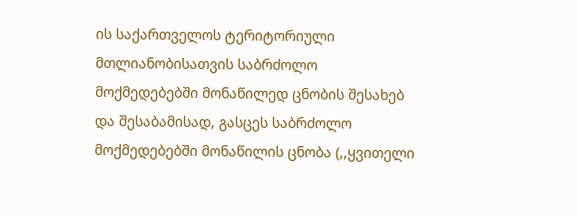ის საქართველოს ტერიტორიული მთლიანობისათვის საბრძოლო მოქმედებებში მონაწილედ ცნობის შესახებ და შესაბამისად, გასცეს საბრძოლო მოქმედებებში მონაწილის ცნობა (,,ყვითელი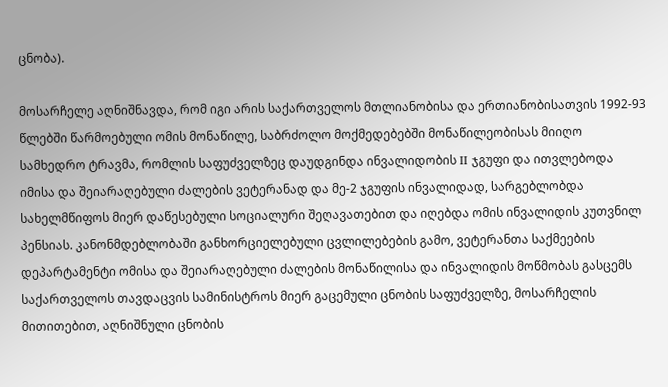ცნობა).

მოსარჩელე აღნიშნავდა, რომ იგი არის საქართველოს მთლიანობისა და ერთიანობისათვის 1992-93 წლებში წარმოებული ომის მონაწილე, საბრძოლო მოქმედებებში მონაწილეობისას მიიღო სამხედრო ტრავმა, რომლის საფუძველზეც დაუდგინდა ინვალიდობის II ჯგუფი და ითვლებოდა იმისა და შეიარაღებული ძალების ვეტერანად და მე-2 ჯგუფის ინვალიდად, სარგებლობდა სახელმწიფოს მიერ დაწესებული სოციალური შეღავათებით და იღებდა ომის ინვალიდის კუთვნილ პენსიას. კანონმდებლობაში განხორციელებული ცვლილებების გამო, ვეტერანთა საქმეების დეპარტამენტი ომისა და შეიარაღებული ძალების მონაწილისა და ინვალიდის მოწმობას გასცემს საქართველოს თავდაცვის სამინისტროს მიერ გაცემული ცნობის საფუძველზე, მოსარჩელის მითითებით, აღნიშნული ცნობის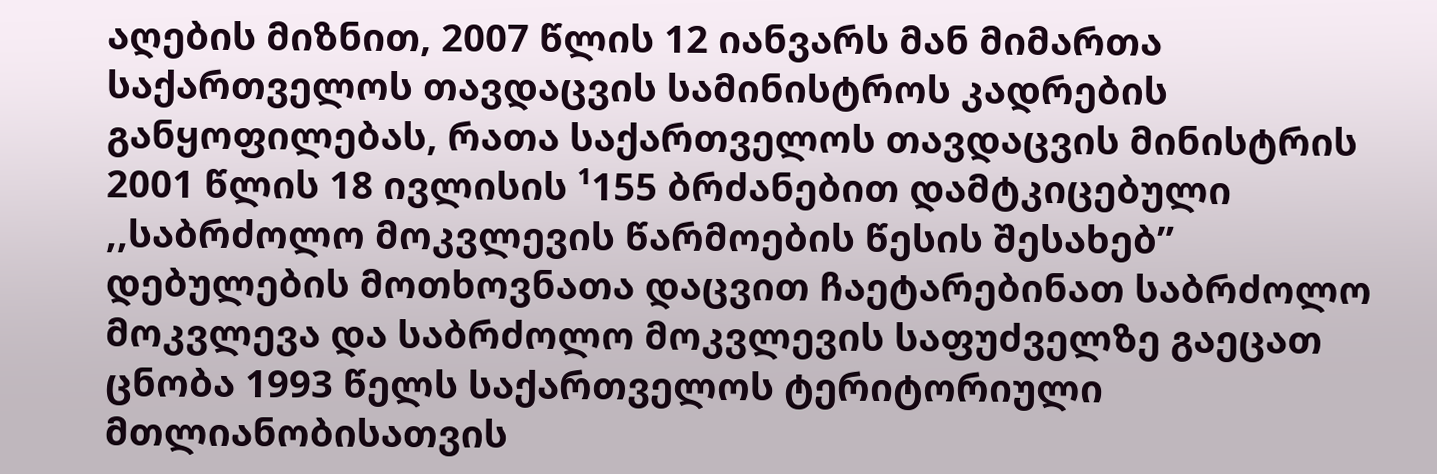აღების მიზნით, 2007 წლის 12 იანვარს მან მიმართა საქართველოს თავდაცვის სამინისტროს კადრების განყოფილებას, რათა საქართველოს თავდაცვის მინისტრის 2001 წლის 18 ივლისის ¹155 ბრძანებით დამტკიცებული ,,საბრძოლო მოკვლევის წარმოების წესის შესახებ” დებულების მოთხოვნათა დაცვით ჩაეტარებინათ საბრძოლო მოკვლევა და საბრძოლო მოკვლევის საფუძველზე გაეცათ ცნობა 1993 წელს საქართველოს ტერიტორიული მთლიანობისათვის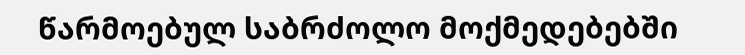წარმოებულ საბრძოლო მოქმედებებში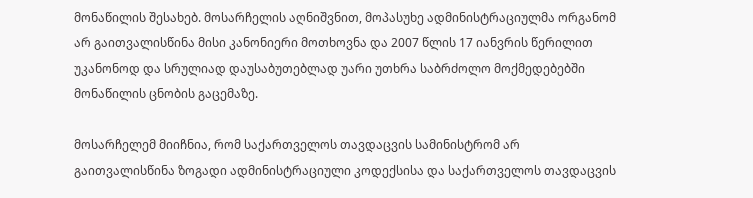მონაწილის შესახებ. მოსარჩელის აღნიშვნით, მოპასუხე ადმინისტრაციულმა ორგანომ არ გაითვალისწინა მისი კანონიერი მოთხოვნა და 2007 წლის 17 იანვრის წერილით უკანონოდ და სრულიად დაუსაბუთებლად უარი უთხრა საბრძოლო მოქმედებებში მონაწილის ცნობის გაცემაზე.

მოსარჩელემ მიიჩნია, რომ საქართველოს თავდაცვის სამინისტრომ არ გაითვალისწინა ზოგადი ადმინისტრაციული კოდექსისა და საქართველოს თავდაცვის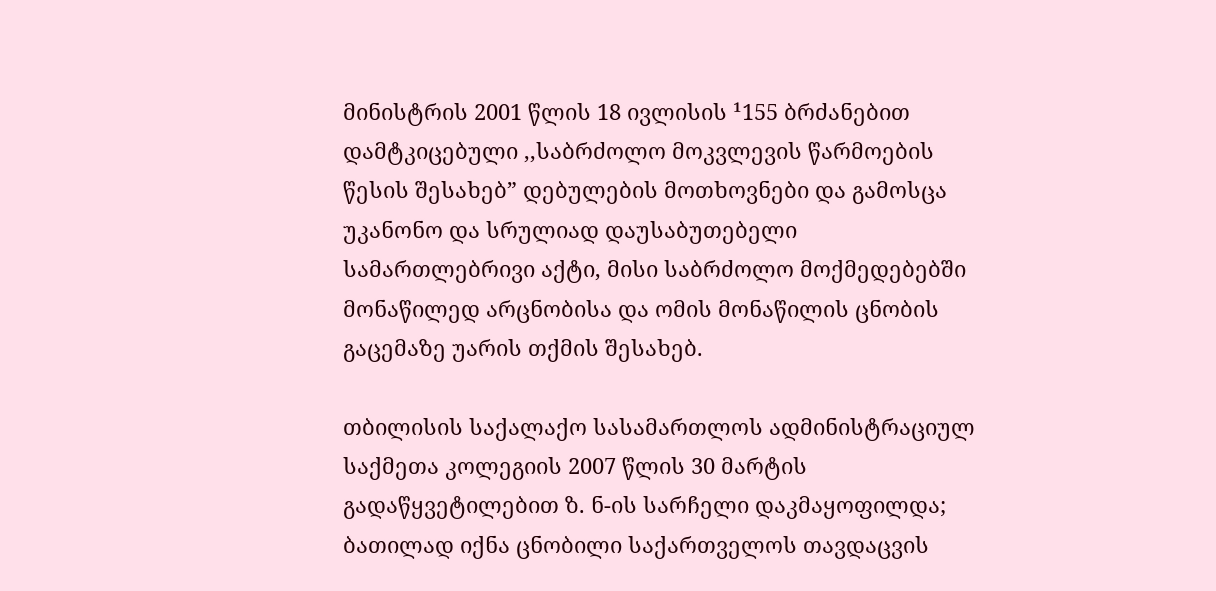მინისტრის 2001 წლის 18 ივლისის ¹155 ბრძანებით დამტკიცებული ,,საბრძოლო მოკვლევის წარმოების წესის შესახებ” დებულების მოთხოვნები და გამოსცა უკანონო და სრულიად დაუსაბუთებელი სამართლებრივი აქტი, მისი საბრძოლო მოქმედებებში მონაწილედ არცნობისა და ომის მონაწილის ცნობის გაცემაზე უარის თქმის შესახებ.

თბილისის საქალაქო სასამართლოს ადმინისტრაციულ საქმეთა კოლეგიის 2007 წლის 30 მარტის გადაწყვეტილებით ზ. ნ-ის სარჩელი დაკმაყოფილდა; ბათილად იქნა ცნობილი საქართველოს თავდაცვის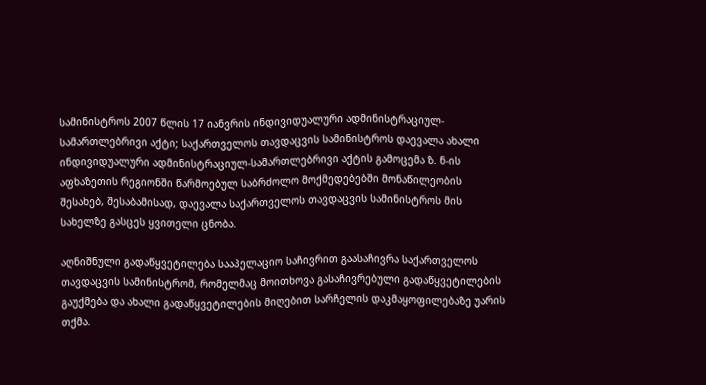სამინისტროს 2007 წლის 17 იანვრის ინდივიდუალური ადმინისტრაციულ-სამართლებრივი აქტი; საქართველოს თავდაცვის სამინისტროს დაევალა ახალი ინდივიდუალური ადმინისტრაციულ-სამართლებრივი აქტის გამოცემა ზ. ნ-ის აფხაზეთის რეგიონში წარმოებულ საბრძოლო მოქმედებებში მონაწილეობის შესახებ, შესაბამისად, დაევალა საქართველოს თავდაცვის სამინისტროს მის სახელზე გასცეს ყვითელი ცნობა.

აღნიშნული გადაწყვეტილება სააპელაციო საჩივრით გაასაჩივრა საქართველოს თავდაცვის სამინისტრომ, რომელმაც მოითხოვა გასაჩივრებული გადაწყვეტილების გაუქმება და ახალი გადაწყვეტილების მიღებით სარჩელის დაკმაყოფილებაზე უარის თქმა.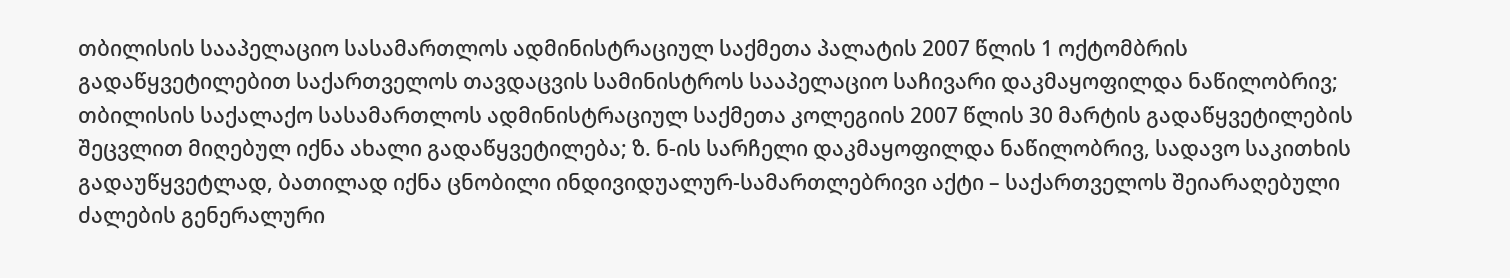თბილისის სააპელაციო სასამართლოს ადმინისტრაციულ საქმეთა პალატის 2007 წლის 1 ოქტომბრის გადაწყვეტილებით საქართველოს თავდაცვის სამინისტროს სააპელაციო საჩივარი დაკმაყოფილდა ნაწილობრივ; თბილისის საქალაქო სასამართლოს ადმინისტრაციულ საქმეთა კოლეგიის 2007 წლის 30 მარტის გადაწყვეტილების შეცვლით მიღებულ იქნა ახალი გადაწყვეტილება; ზ. ნ-ის სარჩელი დაკმაყოფილდა ნაწილობრივ, სადავო საკითხის გადაუწყვეტლად, ბათილად იქნა ცნობილი ინდივიდუალურ-სამართლებრივი აქტი – საქართველოს შეიარაღებული ძალების გენერალური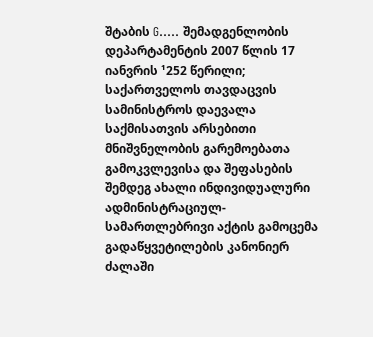შტაბის G..... შემადგენლობის დეპარტამენტის 2007 წლის 17 იანვრის ¹252 წერილი; საქართველოს თავდაცვის სამინისტროს დაევალა საქმისათვის არსებითი მნიშვნელობის გარემოებათა გამოკვლევისა და შეფასების შემდეგ ახალი ინდივიდუალური ადმინისტრაციულ-სამართლებრივი აქტის გამოცემა გადაწყვეტილების კანონიერ ძალაში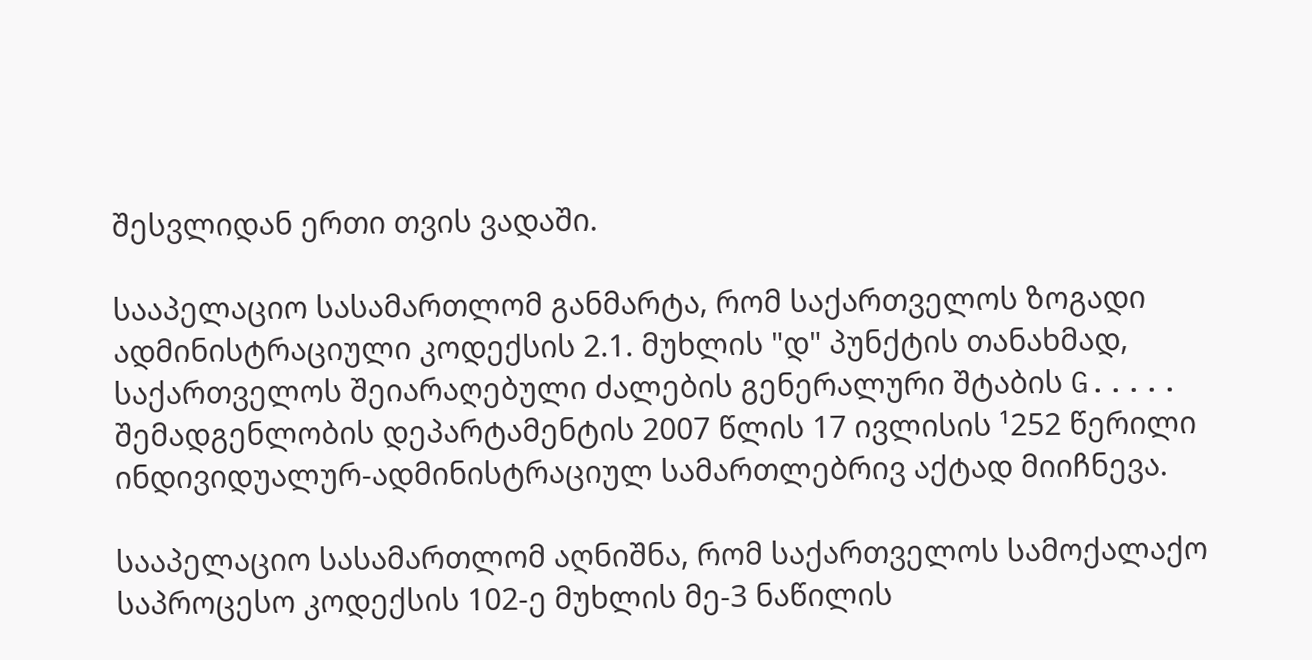შესვლიდან ერთი თვის ვადაში.

სააპელაციო სასამართლომ განმარტა, რომ საქართველოს ზოგადი ადმინისტრაციული კოდექსის 2.1. მუხლის "დ" პუნქტის თანახმად, საქართველოს შეიარაღებული ძალების გენერალური შტაბის G..... შემადგენლობის დეპარტამენტის 2007 წლის 17 ივლისის ¹252 წერილი ინდივიდუალურ-ადმინისტრაციულ სამართლებრივ აქტად მიიჩნევა.

სააპელაციო სასამართლომ აღნიშნა, რომ საქართველოს სამოქალაქო საპროცესო კოდექსის 102-ე მუხლის მე-3 ნაწილის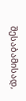შესაბამისად,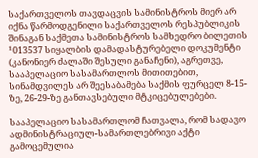საქართველოს თავდაცვის სამინისტროს მიერ არ იქნა წარმოდგენილი საქართველოს რესპუბლიკის შინაგან საქმეთა სამინისტროს სამხედრო ბილეთის ¹013537 სიყალბის დამადასტურებელი დოკუმენტი (კანონიერ ძალაში შესული განაჩენი), აგრეთვე, სააპელაციო სასამართლოს მითითებით, სინამდვილეს არ შეესაბამება საქმის ფურცელ 8-15-ზე, 26-29-ზე განთავსებული მტკიცებულებები.

სააპელაციო სასამართლომ ჩათვალა, რომ სადავო ადმინისტრაციულ-სამართლებრივი აქტი გამოცემულია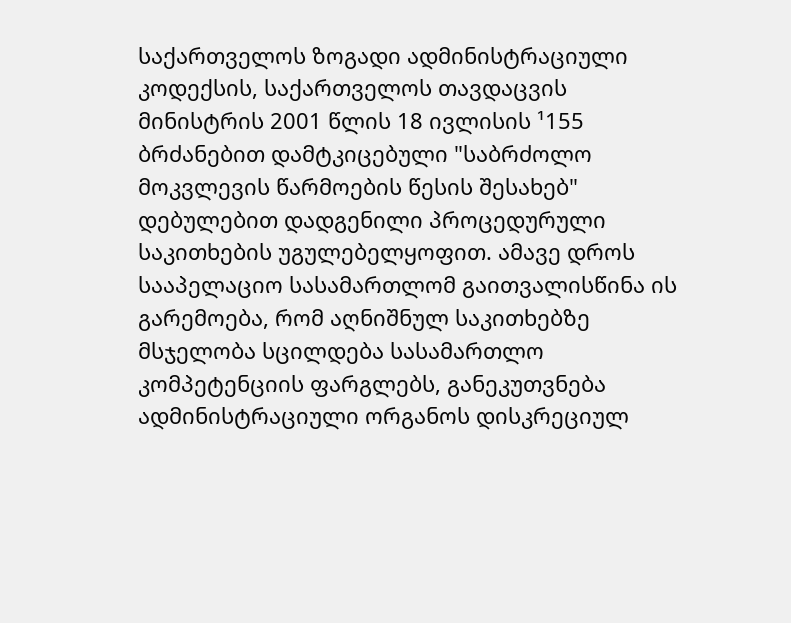საქართველოს ზოგადი ადმინისტრაციული კოდექსის, საქართველოს თავდაცვის მინისტრის 2001 წლის 18 ივლისის ¹155 ბრძანებით დამტკიცებული "საბრძოლო მოკვლევის წარმოების წესის შესახებ" დებულებით დადგენილი პროცედურული საკითხების უგულებელყოფით. ამავე დროს სააპელაციო სასამართლომ გაითვალისწინა ის გარემოება, რომ აღნიშნულ საკითხებზე მსჯელობა სცილდება სასამართლო კომპეტენციის ფარგლებს, განეკუთვნება ადმინისტრაციული ორგანოს დისკრეციულ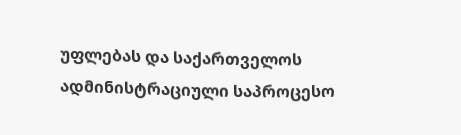უფლებას და საქართველოს ადმინისტრაციული საპროცესო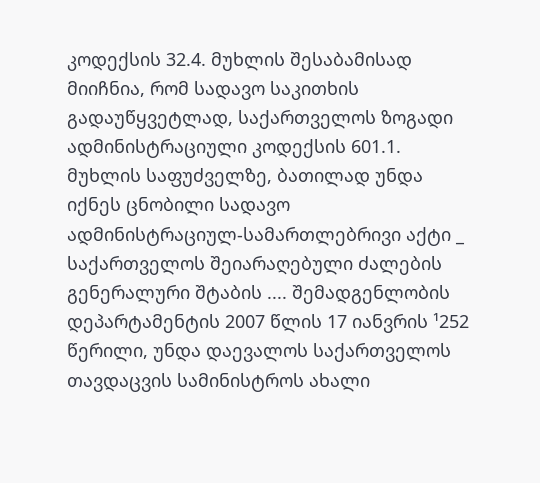კოდექსის 32.4. მუხლის შესაბამისად მიიჩნია, რომ სადავო საკითხის გადაუწყვეტლად, საქართველოს ზოგადი ადმინისტრაციული კოდექსის 601.1. მუხლის საფუძველზე, ბათილად უნდა იქნეს ცნობილი სადავო ადმინისტრაციულ-სამართლებრივი აქტი _ საქართველოს შეიარაღებული ძალების გენერალური შტაბის .... შემადგენლობის დეპარტამენტის 2007 წლის 17 იანვრის ¹252 წერილი, უნდა დაევალოს საქართველოს თავდაცვის სამინისტროს ახალი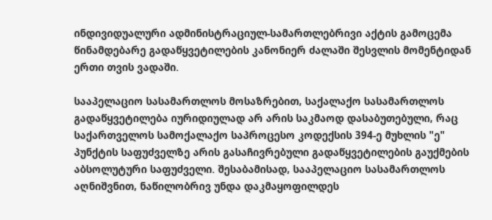ინდივიდუალური ადმინისტრაციულ-სამართლებრივი აქტის გამოცემა წინამდებარე გადაწყვეტილების კანონიერ ძალაში შესვლის მომენტიდან ერთი თვის ვადაში.

სააპელაციო სასამართლოს მოსაზრებით, საქალაქო სასამართლოს გადაწყვეტილება იურიდიულად არ არის საკმაოდ დასაბუთებული, რაც საქართველოს სამოქალაქო საპროცესო კოდექსის 394-ე მუხლის "ე" პუნქტის საფუძველზე არის გასაჩივრებული გადაწყვეტილების გაუქმების აბსოლუტური საფუძველი. შესაბამისად, სააპელაციო სასამართლოს აღნიშვნით, ნაწილობრივ უნდა დაკმაყოფილდეს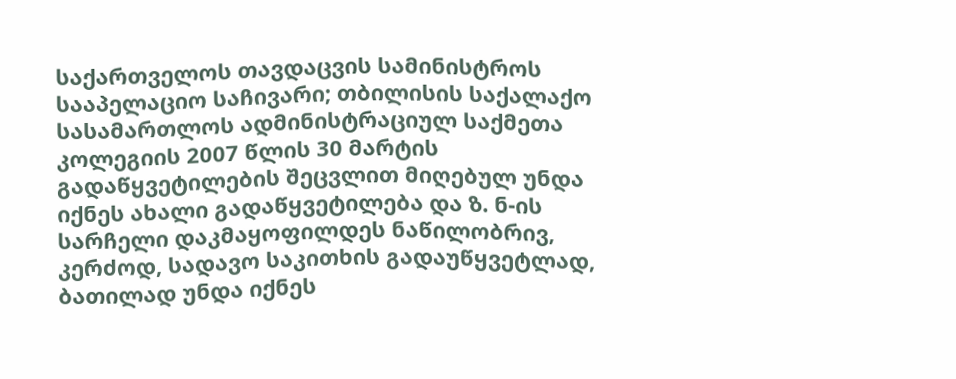საქართველოს თავდაცვის სამინისტროს სააპელაციო საჩივარი; თბილისის საქალაქო სასამართლოს ადმინისტრაციულ საქმეთა კოლეგიის 2007 წლის 30 მარტის გადაწყვეტილების შეცვლით მიღებულ უნდა იქნეს ახალი გადაწყვეტილება და ზ. ნ-ის სარჩელი დაკმაყოფილდეს ნაწილობრივ, კერძოდ, სადავო საკითხის გადაუწყვეტლად, ბათილად უნდა იქნეს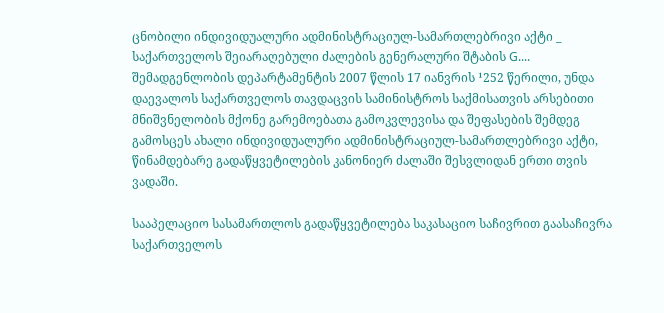ცნობილი ინდივიდუალური ადმინისტრაციულ-სამართლებრივი აქტი _ საქართველოს შეიარაღებული ძალების გენერალური შტაბის G.... შემადგენლობის დეპარტამენტის 2007 წლის 17 იანვრის ¹252 წერილი, უნდა დაევალოს საქართველოს თავდაცვის სამინისტროს საქმისათვის არსებითი მნიშვნელობის მქონე გარემოებათა გამოკვლევისა და შეფასების შემდეგ გამოსცეს ახალი ინდივიდუალური ადმინისტრაციულ-სამართლებრივი აქტი, წინამდებარე გადაწყვეტილების კანონიერ ძალაში შესვლიდან ერთი თვის ვადაში.

სააპელაციო სასამართლოს გადაწყვეტილება საკასაციო საჩივრით გაასაჩივრა საქართველოს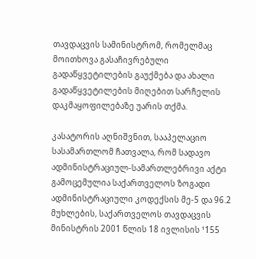თავდაცვის სამინისტრომ, რომელმაც მოითხოვა გასაჩივრებული გადაწყვეტილების გაუქმება და ახალი გადაწყვეტილების მიღებით სარჩელის დაკმაყოფილებაზე უარის თქმა.

კასატორის აღნიშვნით, სააპელაციო სასამართლომ ჩათვალა, რომ სადავო ადმინისტრაციულ-სამართლებრივი აქტი გამოცემულია საქართველოს ზოგადი ადმინისტრაციული კოდექსის მე-5 და 96.2 მუხლების, საქართველოს თავდაცვის მინისტრის 2001 წლის 18 ივლისის ¹155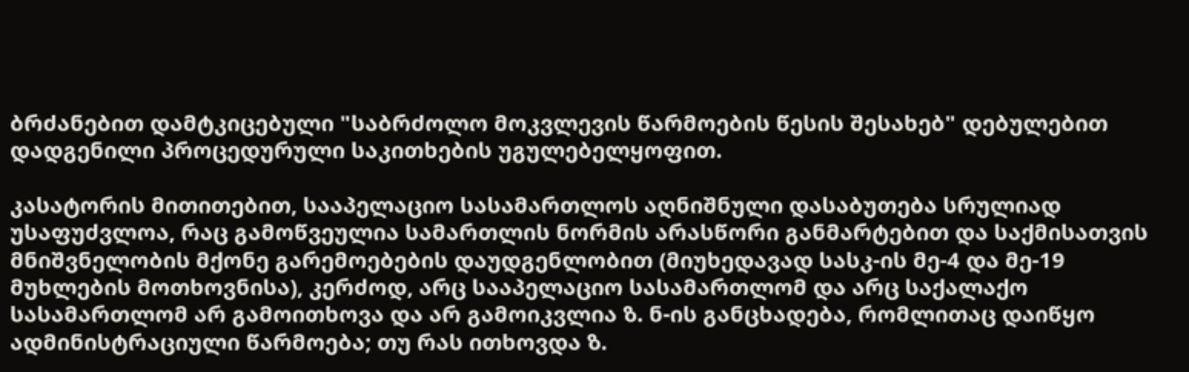ბრძანებით დამტკიცებული "საბრძოლო მოკვლევის წარმოების წესის შესახებ" დებულებით დადგენილი პროცედურული საკითხების უგულებელყოფით.

კასატორის მითითებით, სააპელაციო სასამართლოს აღნიშნული დასაბუთება სრულიად უსაფუძვლოა, რაც გამოწვეულია სამართლის ნორმის არასწორი განმარტებით და საქმისათვის მნიშვნელობის მქონე გარემოებების დაუდგენლობით (მიუხედავად სასკ-ის მე-4 და მე-19 მუხლების მოთხოვნისა), კერძოდ, არც სააპელაციო სასამართლომ და არც საქალაქო სასამართლომ არ გამოითხოვა და არ გამოიკვლია ზ. ნ-ის განცხადება, რომლითაც დაიწყო ადმინისტრაციული წარმოება; თუ რას ითხოვდა ზ.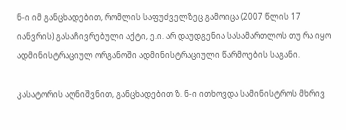ნ-ი იმ განცხადებით, რომლის საფუძველზეც გამოიცა (2007 წლის 17 იანვრის) გასაჩივრებული აქტი, ე.ი. არ დაუდგენია სასამართლოს თუ რა იყო ადმინისტრაციულ ორგანოში ადმინისტრაციული წარმოების საგანი.

კასატორის აღნიშვნით, განცხადებით ზ. ნ-ი ითხოვდა სამინისტროს მხრივ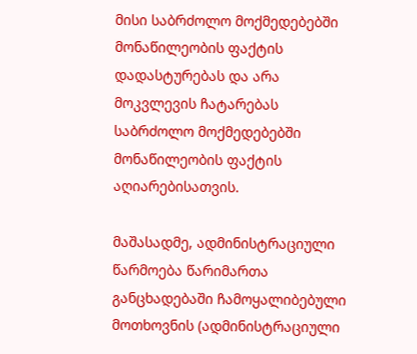მისი საბრძოლო მოქმედებებში მონაწილეობის ფაქტის დადასტურებას და არა მოკვლევის ჩატარებას საბრძოლო მოქმედებებში მონაწილეობის ფაქტის აღიარებისათვის.

მაშასადმე, ადმინისტრაციული წარმოება წარიმართა განცხადებაში ჩამოყალიბებული მოთხოვნის (ადმინისტრაციული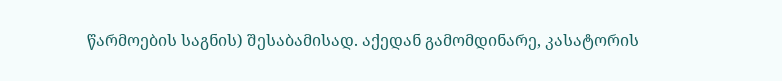წარმოების საგნის) შესაბამისად. აქედან გამომდინარე, კასატორის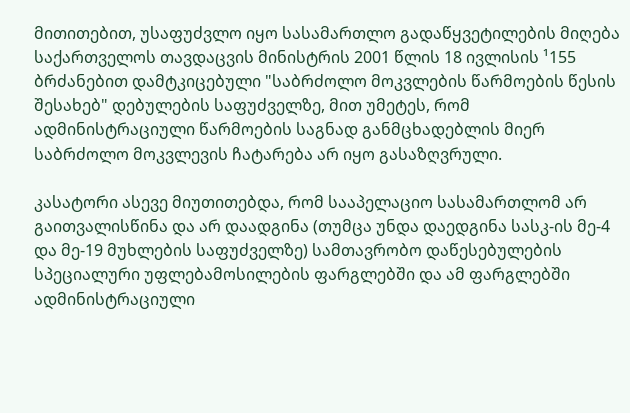მითითებით, უსაფუძვლო იყო სასამართლო გადაწყვეტილების მიღება საქართველოს თავდაცვის მინისტრის 2001 წლის 18 ივლისის ¹155 ბრძანებით დამტკიცებული "საბრძოლო მოკვლების წარმოების წესის შესახებ" დებულების საფუძველზე, მით უმეტეს, რომ ადმინისტრაციული წარმოების საგნად განმცხადებლის მიერ საბრძოლო მოკვლევის ჩატარება არ იყო გასაზღვრული.

კასატორი ასევე მიუთითებდა, რომ სააპელაციო სასამართლომ არ გაითვალისწინა და არ დაადგინა (თუმცა უნდა დაედგინა სასკ-ის მე-4 და მე-19 მუხლების საფუძველზე) სამთავრობო დაწესებულების სპეციალური უფლებამოსილების ფარგლებში და ამ ფარგლებში ადმინისტრაციული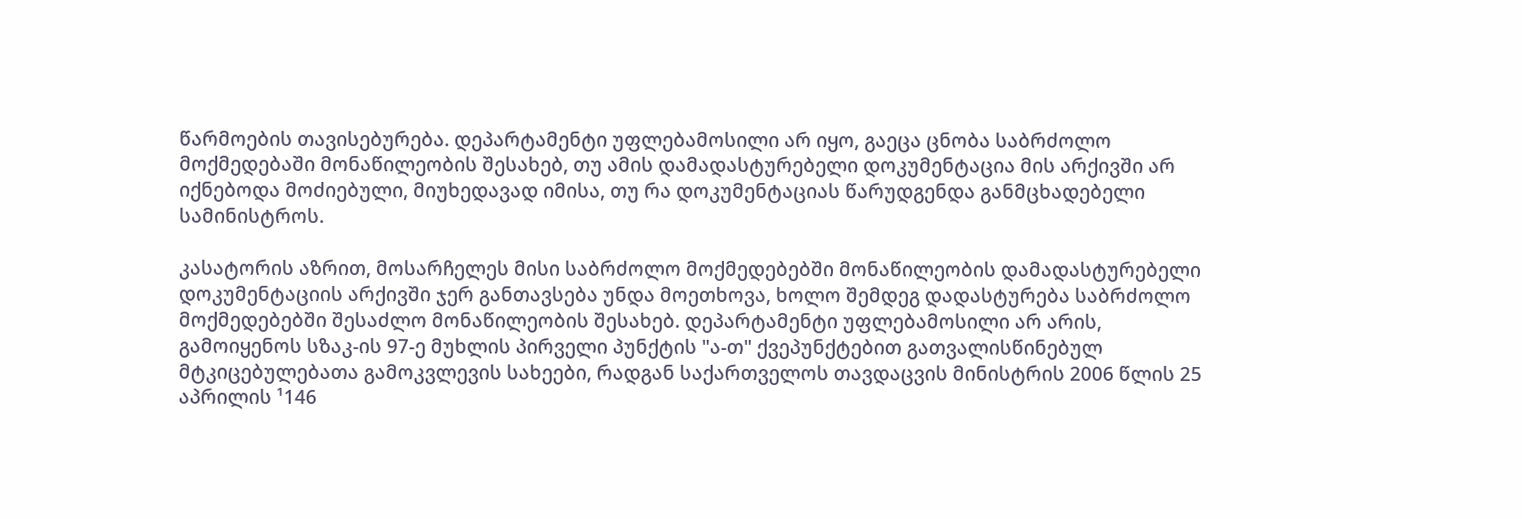წარმოების თავისებურება. დეპარტამენტი უფლებამოსილი არ იყო, გაეცა ცნობა საბრძოლო მოქმედებაში მონაწილეობის შესახებ, თუ ამის დამადასტურებელი დოკუმენტაცია მის არქივში არ იქნებოდა მოძიებული, მიუხედავად იმისა, თუ რა დოკუმენტაციას წარუდგენდა განმცხადებელი სამინისტროს.

კასატორის აზრით, მოსარჩელეს მისი საბრძოლო მოქმედებებში მონაწილეობის დამადასტურებელი დოკუმენტაციის არქივში ჯერ განთავსება უნდა მოეთხოვა, ხოლო შემდეგ დადასტურება საბრძოლო მოქმედებებში შესაძლო მონაწილეობის შესახებ. დეპარტამენტი უფლებამოსილი არ არის, გამოიყენოს სზაკ-ის 97-ე მუხლის პირველი პუნქტის "ა-თ" ქვეპუნქტებით გათვალისწინებულ მტკიცებულებათა გამოკვლევის სახეები, რადგან საქართველოს თავდაცვის მინისტრის 2006 წლის 25 აპრილის ¹146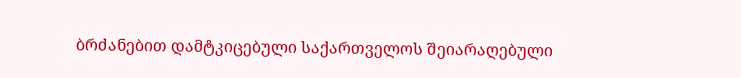ბრძანებით დამტკიცებული საქართველოს შეიარაღებული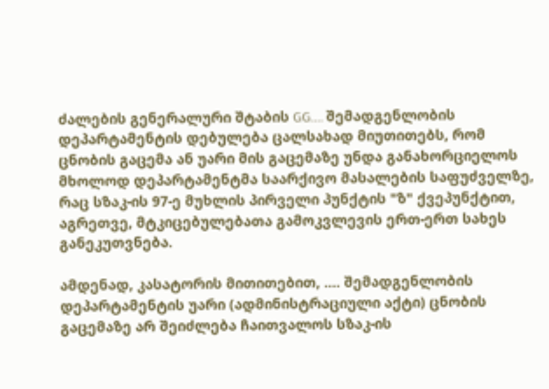ძალების გენერალური შტაბის GG.... შემადგენლობის დეპარტამენტის დებულება ცალსახად მიუთითებს, რომ ცნობის გაცემა ან უარი მის გაცემაზე უნდა განახორციელოს მხოლოდ დეპარტამენტმა საარქივო მასალების საფუძველზე, რაც სზაკ-ის 97-ე მუხლის პირველი პუნქტის "ზ" ქვეპუნქტით, აგრეთვე, მტკიცებულებათა გამოკვლევის ერთ-ერთ სახეს განეკუთვნება.

ამდენად, კასატორის მითითებით, .... შემადგენლობის დეპარტამენტის უარი (ადმინისტრაციული აქტი) ცნობის გაცემაზე არ შეიძლება ჩაითვალოს სზაკ-ის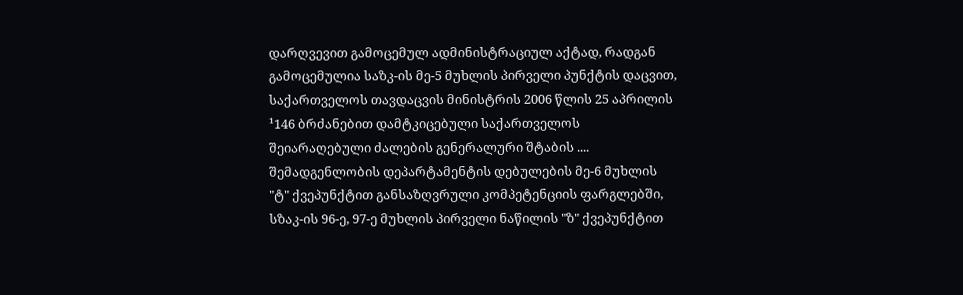დარღვევით გამოცემულ ადმინისტრაციულ აქტად, რადგან გამოცემულია საზკ-ის მე-5 მუხლის პირველი პუნქტის დაცვით, საქართველოს თავდაცვის მინისტრის 2006 წლის 25 აპრილის ¹146 ბრძანებით დამტკიცებული საქართველოს შეიარაღებული ძალების გენერალური შტაბის .... შემადგენლობის დეპარტამენტის დებულების მე-6 მუხლის "ტ" ქვეპუნქტით განსაზღვრული კომპეტენციის ფარგლებში, სზაკ-ის 96-ე, 97-ე მუხლის პირველი ნაწილის "ზ" ქვეპუნქტით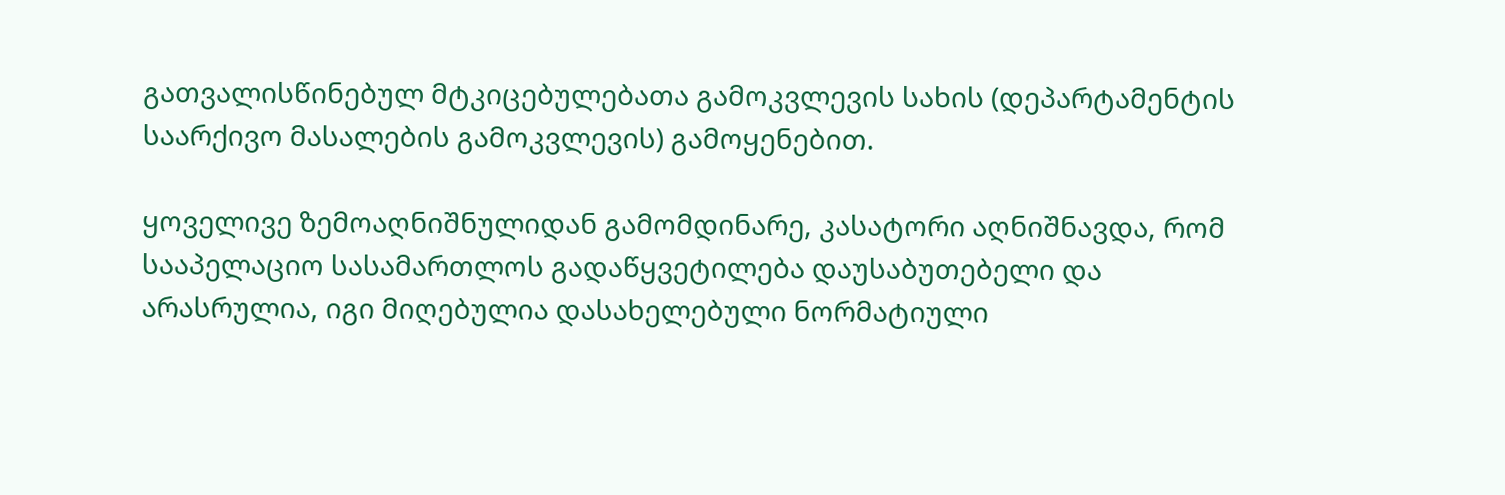გათვალისწინებულ მტკიცებულებათა გამოკვლევის სახის (დეპარტამენტის საარქივო მასალების გამოკვლევის) გამოყენებით.

ყოველივე ზემოაღნიშნულიდან გამომდინარე, კასატორი აღნიშნავდა, რომ სააპელაციო სასამართლოს გადაწყვეტილება დაუსაბუთებელი და არასრულია, იგი მიღებულია დასახელებული ნორმატიული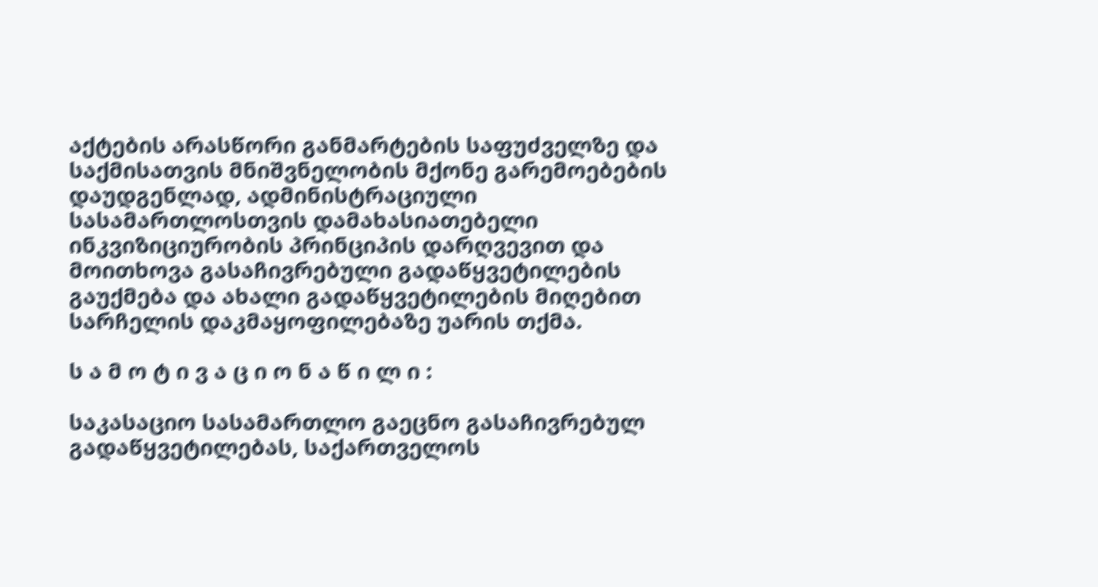აქტების არასწორი განმარტების საფუძველზე და საქმისათვის მნიშვნელობის მქონე გარემოებების დაუდგენლად, ადმინისტრაციული სასამართლოსთვის დამახასიათებელი ინკვიზიციურობის პრინციპის დარღვევით და მოითხოვა გასაჩივრებული გადაწყვეტილების გაუქმება და ახალი გადაწყვეტილების მიღებით სარჩელის დაკმაყოფილებაზე უარის თქმა.

ს ა მ ო ტ ი ვ ა ც ი ო ნ ა წ ი ლ ი :

საკასაციო სასამართლო გაეცნო გასაჩივრებულ გადაწყვეტილებას, საქართველოს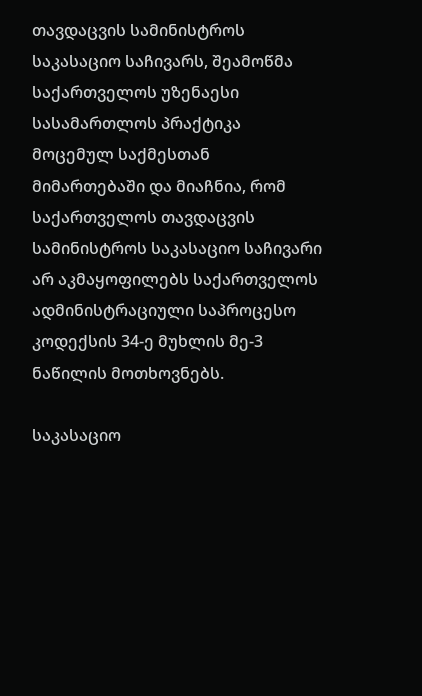თავდაცვის სამინისტროს საკასაციო საჩივარს, შეამოწმა საქართველოს უზენაესი სასამართლოს პრაქტიკა მოცემულ საქმესთან მიმართებაში და მიაჩნია, რომ საქართველოს თავდაცვის სამინისტროს საკასაციო საჩივარი არ აკმაყოფილებს საქართველოს ადმინისტრაციული საპროცესო კოდექსის 34-ე მუხლის მე-3 ნაწილის მოთხოვნებს.

საკასაციო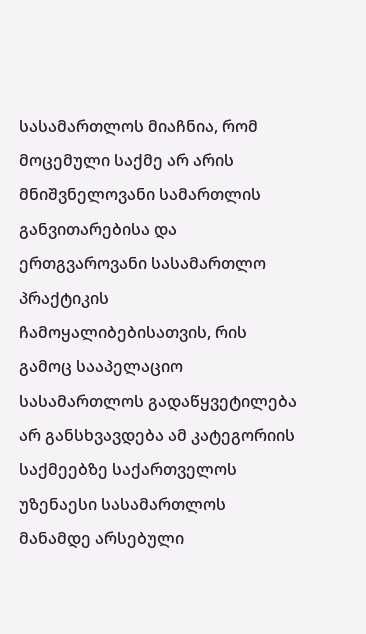სასამართლოს მიაჩნია, რომ მოცემული საქმე არ არის მნიშვნელოვანი სამართლის განვითარებისა და ერთგვაროვანი სასამართლო პრაქტიკის ჩამოყალიბებისათვის, რის გამოც სააპელაციო სასამართლოს გადაწყვეტილება არ განსხვავდება ამ კატეგორიის საქმეებზე საქართველოს უზენაესი სასამართლოს მანამდე არსებული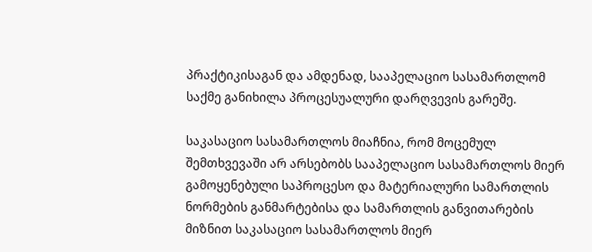პრაქტიკისაგან და ამდენად, სააპელაციო სასამართლომ საქმე განიხილა პროცესუალური დარღვევის გარეშე.

საკასაციო სასამართლოს მიაჩნია, რომ მოცემულ შემთხვევაში არ არსებობს სააპელაციო სასამართლოს მიერ გამოყენებული საპროცესო და მატერიალური სამართლის ნორმების განმარტებისა და სამართლის განვითარების მიზნით საკასაციო სასამართლოს მიერ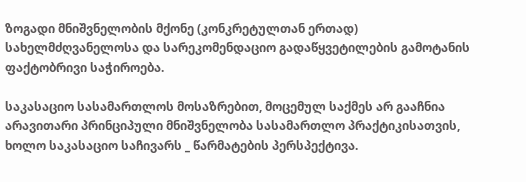ზოგადი მნიშვნელობის მქონე (კონკრეტულთან ერთად) სახელმძღვანელოსა და სარეკომენდაციო გადაწყვეტილების გამოტანის ფაქტობრივი საჭიროება.

საკასაციო სასამართლოს მოსაზრებით, მოცემულ საქმეს არ გააჩნია არავითარი პრინციპული მნიშვნელობა სასამართლო პრაქტიკისათვის, ხოლო საკასაციო საჩივარს _ წარმატების პერსპექტივა.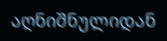აღნიშნულიდან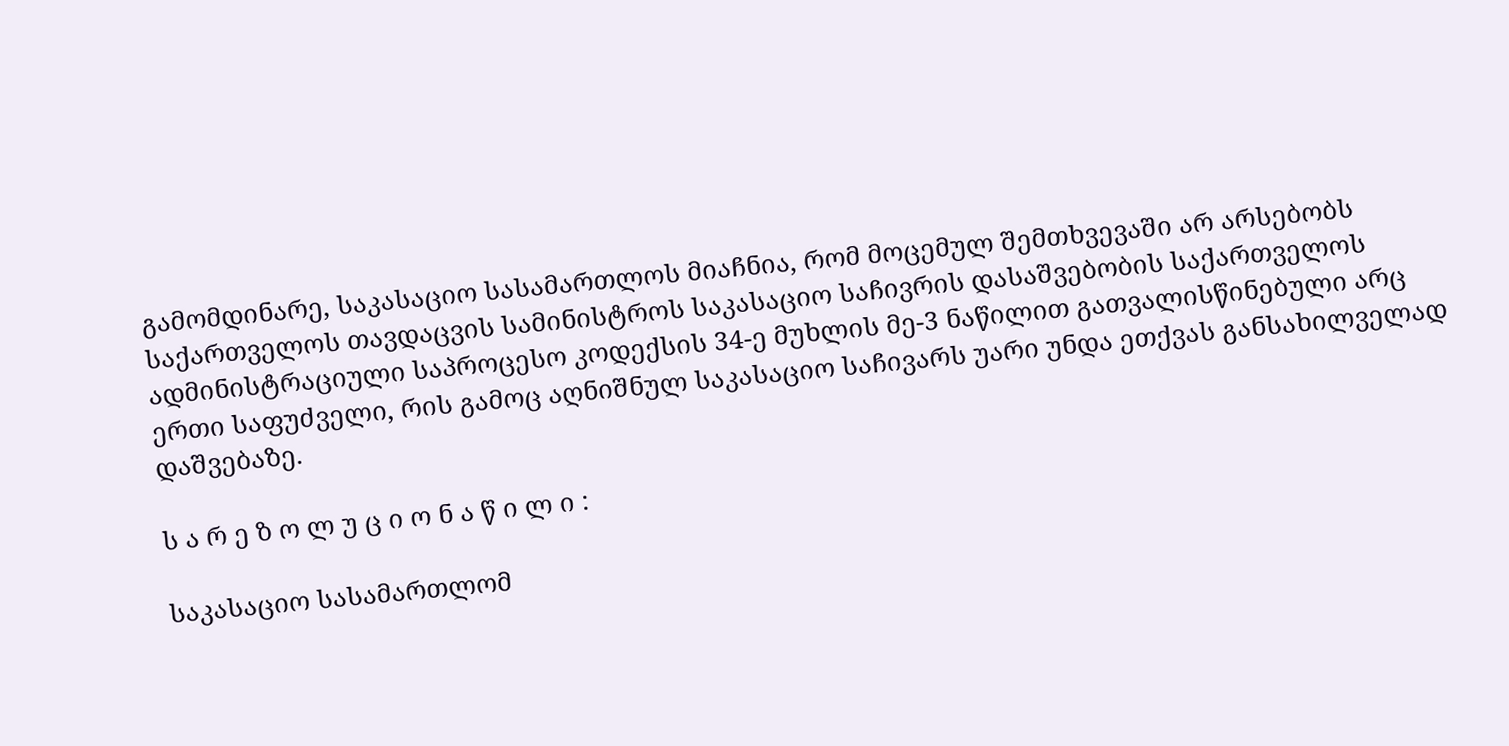გამომდინარე, საკასაციო სასამართლოს მიაჩნია, რომ მოცემულ შემთხვევაში არ არსებობს საქართველოს თავდაცვის სამინისტროს საკასაციო საჩივრის დასაშვებობის საქართველოს ადმინისტრაციული საპროცესო კოდექსის 34-ე მუხლის მე-3 ნაწილით გათვალისწინებული არც ერთი საფუძველი, რის გამოც აღნიშნულ საკასაციო საჩივარს უარი უნდა ეთქვას განსახილველად დაშვებაზე.

ს ა რ ე ზ ო ლ უ ც ი ო ნ ა წ ი ლ ი :

საკასაციო სასამართლომ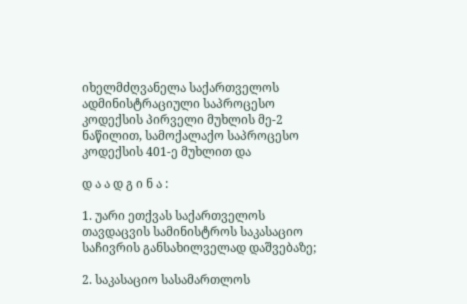იხელმძღვანელა საქართველოს ადმინისტრაციული საპროცესო კოდექსის პირველი მუხლის მე-2 ნაწილით, სამოქალაქო საპროცესო კოდექსის 401-ე მუხლით და

დ ა ა დ გ ი ნ ა :

1. უარი ეთქვას საქართველოს თავდაცვის სამინისტროს საკასაციო საჩივრის განსახილველად დაშვებაზე;

2. საკასაციო სასამართლოს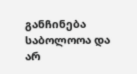განჩინება საბოლოოა და არ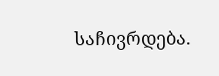საჩივრდება.